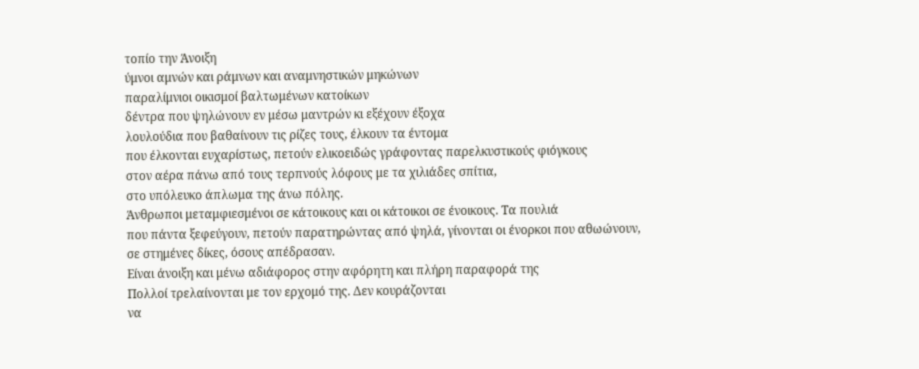τοπίο την Άνοιξη
ύμνοι αμνών και ράμνων και αναμνηστικών μηκώνων
παραλίμνιοι οικισμοί βαλτωμένων κατοίκων
δέντρα που ψηλώνουν εν μέσω μαντρών κι εξέχουν έξοχα
λουλούδια που βαθαίνουν τις ρίζες τους, έλκουν τα έντομα
που έλκονται ευχαρίστως, πετούν ελικοειδώς γράφοντας παρελκυστικούς φιόγκους
στον αέρα πάνω από τους τερπνούς λόφους με τα χιλιάδες σπίτια,
στο υπόλευκο άπλωμα της άνω πόλης.
Άνθρωποι μεταμφιεσμένοι σε κάτοικους και οι κάτοικοι σε ένοικους. Τα πουλιά
που πάντα ξεφεύγουν, πετούν παρατηρώντας από ψηλά, γίνονται οι ένορκοι που αθωώνουν,
σε στημένες δίκες, όσους απέδρασαν.
Είναι άνοιξη και μένω αδιάφορος στην αφόρητη και πλήρη παραφορά της
Πολλοί τρελαίνονται με τον ερχομό της. Δεν κουράζονται
να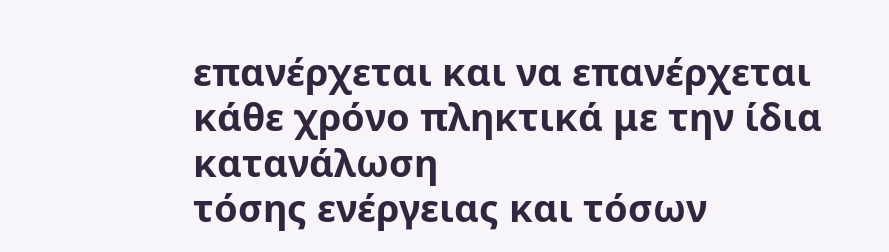επανέρχεται και να επανέρχεται κάθε χρόνο πληκτικά με την ίδια κατανάλωση
τόσης ενέργειας και τόσων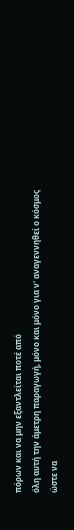πόρων και να μην εξαντλείται ποτέ από
όλη αυτή την άμετρη παραγωγή, μόνο και μόνο για ν' αναγεννηθεί ο κόσμος
ώστε να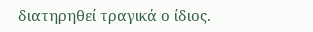διατηρηθεί τραγικά ο ίδιος.